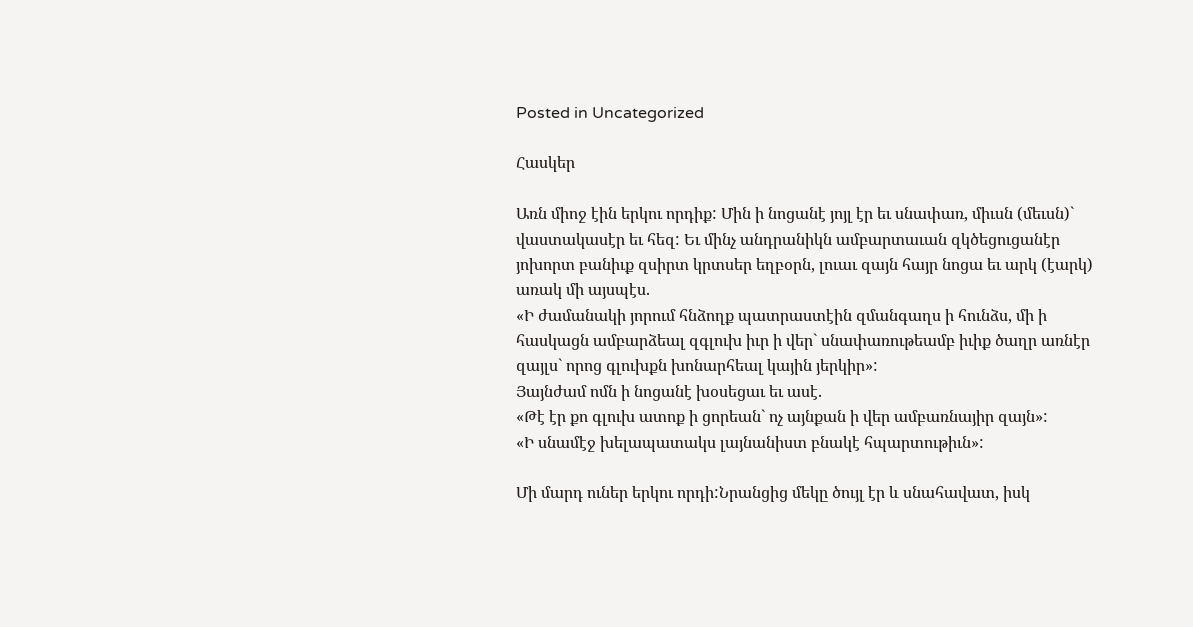Posted in Uncategorized

Հասկեր

Առն միոջ էին երկու որդիք: Մին ի նոցանէ յոյլ էր եւ սնափառ, միւսն (մեւսն)` վաստակասէր եւ հեզ: Եւ մինչ անդրանիկն ամբարտաւան զկծեցուցանէր յոխորտ բանիւք զսիրտ կրտսեր եղբօրն, լուաւ զայն հայր նոցա եւ արկ (էարկ) առակ մի այսպէս.
«Ի ժամանակի յորում հնձողք պատրաստէին զմանգաղս ի հունձս, մի ի հասկացն ամբարձեալ զգլուխ իւր ի վեր` սնափառութեամբ իւիք ծաղր առնէր զայլս` որոց գլուխքն խոնարհեալ կային յերկիր»:
Յայնժամ ոմն ի նոցանէ խօսեցաւ եւ ասէ.
«Թէ էր քո գլուխ ատոք ի ցորեան` ոչ այնքան ի վեր ամբառնայիր զայն»:
«Ի սնամէջ խելապատակս լայնանիստ բնակէ հպարտութիւն»:

Մի մարդ ուներ երկու որդի:Նրանցից մեկը ծույլ էր և սնահավատ, իսկ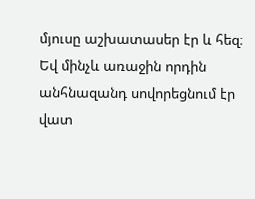մյուսը աշխատասեր էր և հեզ։  Եվ մինչև առաջին որդին անհնազանդ սովորեցնում էր վատ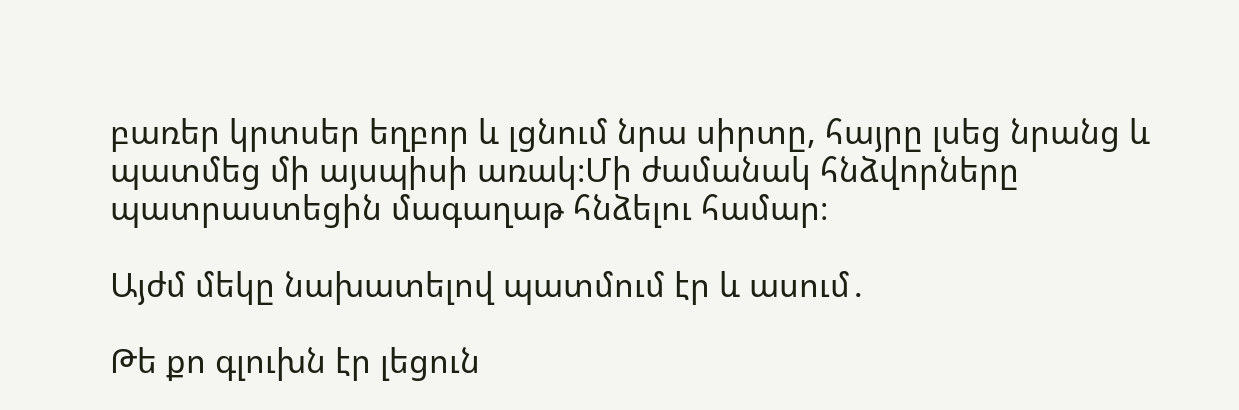բառեր կրտսեր եղբոր և լցնում նրա սիրտը, հայրը լսեց նրանց և պատմեց մի այսպիսի առակ։Մի ժամանակ հնձվորները պատրաստեցին մագաղաթ հնձելու համար։

Այժմ մեկը նախատելով պատմում էր և ասում․

Թե քո գլուխն էր լեցուն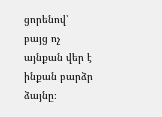ցորենով՝ բայց ոչ այնքան վեր է ինքան բարձր ձայնը։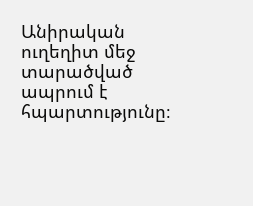Անիրական ուղեղիտ մեջ տարածված ապրում է հպարտությունը։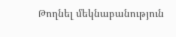Թողնել մեկնաբանություն